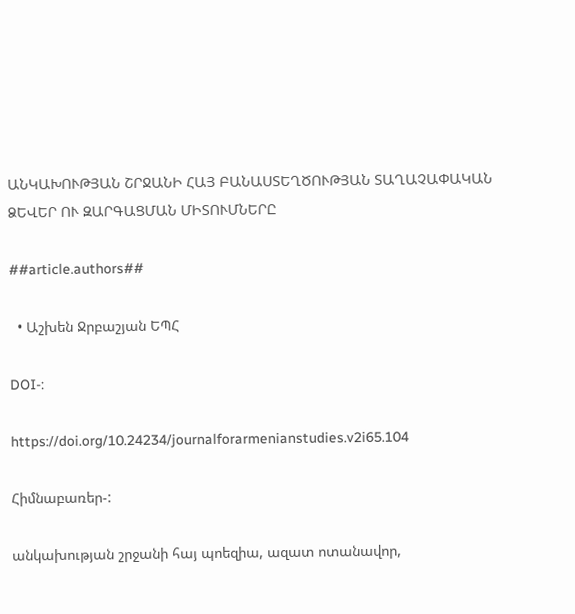ԱՆԿԱԽՈՒԹՅԱՆ ՇՐՋԱՆԻ ՀԱՅ ԲԱՆԱՍՏԵՂԾՈՒԹՅԱՆ ՏԱՂԱՉԱՓԱԿԱՆ ՁԵՎԵՐ ՈՒ ԶԱՐԳԱՑՄԱՆ ՄԻՏՈՒՄՆԵՐԸ

##article.authors##

  • Աշխեն Ջրբաշյան ԵՊՀ

DOI-:

https://doi.org/10.24234/journalforarmenianstudies.v2i65.104

Հիմնաբառեր-:

անկախության շրջանի հայ պոեզիա, ազատ ոտանավոր,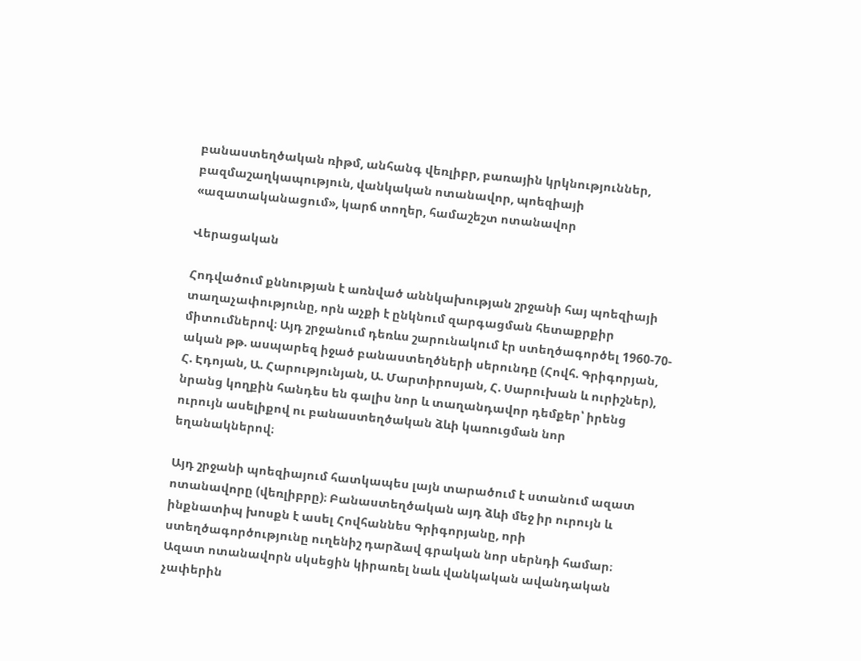բանաստեղծական ռիթմ, անհանգ վեռլիբր, բառային կրկնություններ, բազմաշաղկապություն, վանկական ոտանավոր, պոեզիայի «ազատականացում», կարճ տողեր, համաշեշտ ոտանավոր

Վերացական

Հոդվածում քննության է առնված աննկախության շրջանի հայ պոեզիայի տաղաչափությունը, որն աչքի է ընկնում զարգացման հետաքրքիր միտումներով։ Այդ շրջանում դեռևս շարունակում էր ստեղծագործել 1960-70-ական թթ. ասպարեզ իջած բանաստեղծների սերունդը (Հովհ. Գրիգորյան, Հ. Էդոյան, Ա. Հարությունյան, Ա. Մարտիրոսյան, Հ. Սարուխան և ուրիշներ), նրանց կողքին հանդես են գալիս նոր և տաղանդավոր դեմքեր՝ իրենց ուրույն ասելիքով ու բանաստեղծական ձևի կառուցման նոր եղանակներով։

Այդ շրջանի պոեզիայում հատկապես լայն տարածում է ստանում ազատ ոտանավորը (վեռլիբրը)։ Բանաստեղծական այդ ձևի մեջ իր ուրույն և ինքնատիպ խոսքն է ասել Հովհաննես Գրիգորյանը, որի ստեղծագործությունը ուղենիշ դարձավ գրական նոր սերնդի համար։ Ազատ ոտանավորն սկսեցին կիրառել նաև վանկական ավանդական չափերին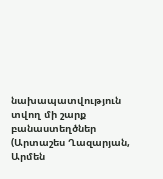նախապատվություն տվող մի շարք բանաստեղծներ (Արտաշես Ղազարյան, Արմեն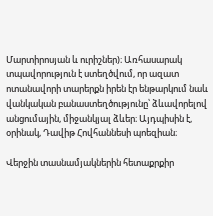Մարտիրոսյան և ուրիշներ)։ Առհասարակ տպավորություն է ստեղծվում, որ ազատ ոտանավորի տարերքն իրեն էր ենթարկում նաև վանկական բանաստեղծությունը՝ ձևավորելով անցումային, միջանկյալ ձևեր։ Այդպիսին է, օրինակ, Դավիթ Հովհաննեսի պոեզիան։

Վերջին տասնամյակներին հետաքրքիր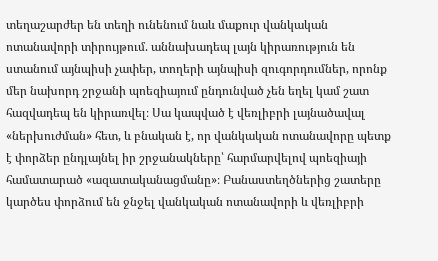տեղաշարժեր են տեղի ունենում նաև մաքուր վանկական ոտանավորի տիրույթում. աննախադեպ լայն կիրառություն են ստանում այնպիսի չափեր, տողերի այնպիսի զուգորդումներ, որոնք մեր նախորդ շրջանի պոեզիայում ընդունված չեն եղել կամ շատ հազվադեպ են կիրառվել։ Սա կապված է վեռլիբրի լայնածավալ «ներխուժման» հետ, և բնական է, որ վանկական ոտանավորը պետք է փորձեր ընդլայնել իր շրջանակները՝ հարմարվելով պոեզիայի համատարած «ազատականացմանը»։ Բանաստեղծներից շատերը կարծես փորձում են ջնջել վանկական ոտանավորի և վեռլիբրի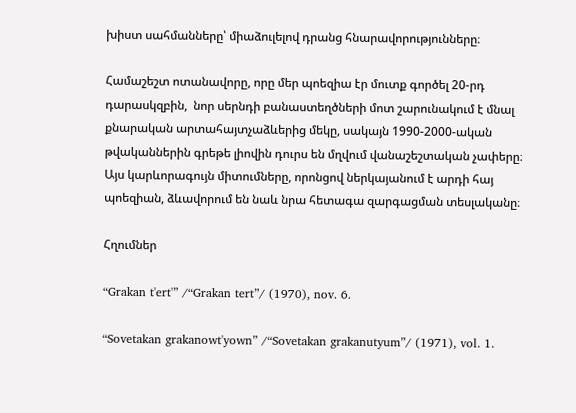խիստ սահմանները՝ միաձուլելով դրանց հնարավորությունները։

Համաշեշտ ոտանավորը, որը մեր պոեզիա էր մուտք գործել 20-րդ դարասկզբին,  նոր սերնդի բանաստեղծների մոտ շարունակում է մնալ քնարական արտահայտչաձևերից մեկը, սակայն 1990-2000-ական թվականներին գրեթե լիովին դուրս են մղվում վանաշեշտական չափերը։ Այս կարևորագույն միտումները, որոնցով ներկայանում է արդի հայ պոեզիան, ձևավորում են նաև նրա հետագա զարգացման տեսլականը։

Հղումներ

“Grakan t'ert'” /“Grakan tert”/ (1970), nov. 6.

“Sovetakan grakanowt'yown” /“Sovetakan grakanutyum”/ (1971), vol. 1.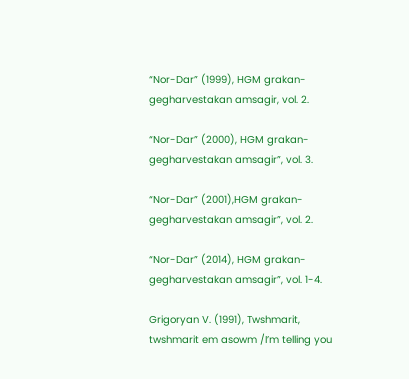“Nor-Dar” (1999), HGM grakan-gegharvestakan amsagir, vol. 2.

“Nor-Dar” (2000), HGM grakan-gegharvestakan amsagir”, vol. 3.

“Nor-Dar” (2001),HGM grakan-gegharvestakan amsagir”, vol. 2.

“Nor-Dar” (2014), HGM grakan-gegharvestakan amsagir”, vol. 1-4.

Grigoryan V. (1991), Twshmarit, twshmarit em asowm /I’m telling you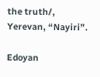the truth/, Yerevan, “Nayiri”.

Edoyan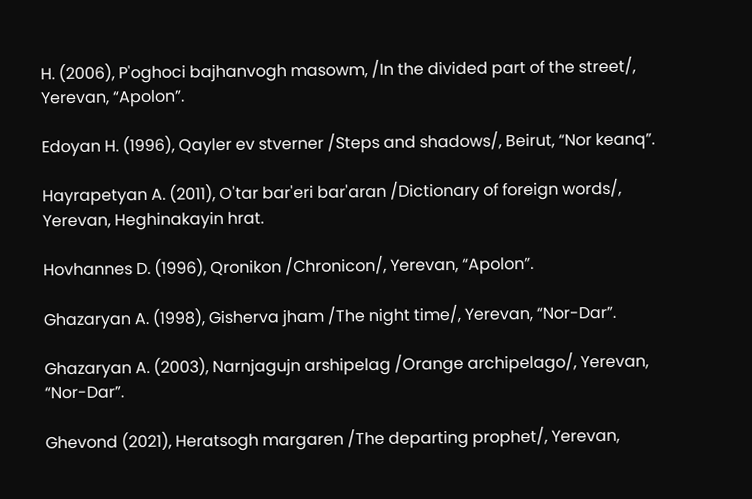H. (2006), P'oghoci bajhanvogh masowm, /In the divided part of the street/, Yerevan, “Apolon”.

Edoyan H. (1996), Qayler ev stverner /Steps and shadows/, Beirut, “Nor keanq”.

Hayrapetyan A. (2011), O'tar bar'eri bar'aran /Dictionary of foreign words/, Yerevan, Heghinakayin hrat.

Hovhannes D. (1996), Qronikon /Chronicon/, Yerevan, “Apolon”.

Ghazaryan A. (1998), Gisherva jham /The night time/, Yerevan, “Nor-Dar”.

Ghazaryan A. (2003), Narnjagujn arshipelag /Orange archipelago/, Yerevan, “Nor-Dar”.

Ghevond (2021), Heratsogh margaren /The departing prophet/, Yerevan,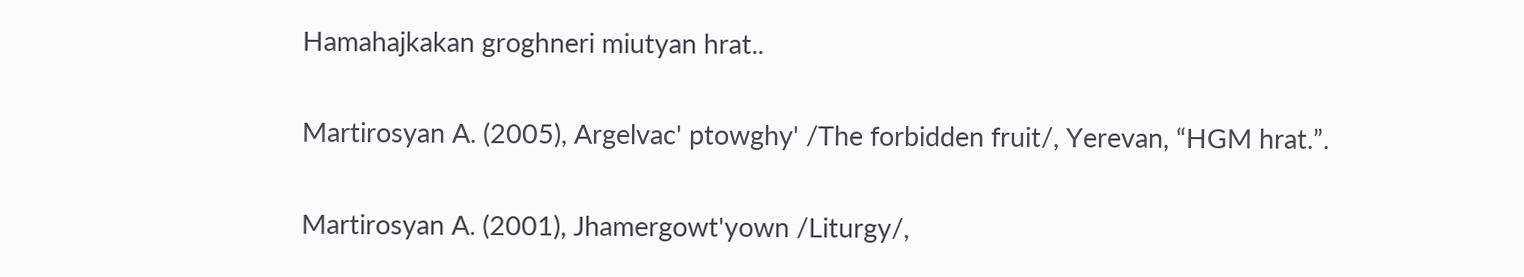Hamahajkakan groghneri miutyan hrat..

Martirosyan A. (2005), Argelvac' ptowghy' /The forbidden fruit/, Yerevan, “HGM hrat.”.

Martirosyan A. (2001), Jhamergowt'yown /Liturgy/,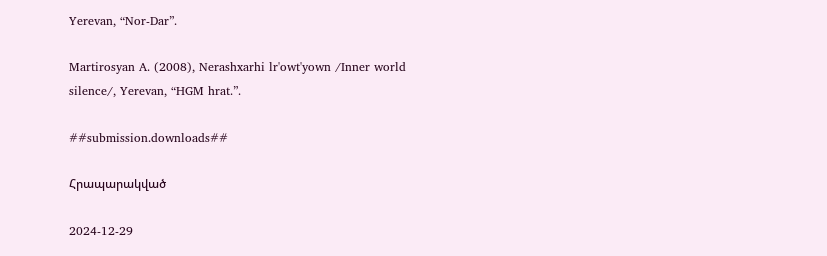Yerevan, “Nor-Dar”.

Martirosyan A. (2008), Nerashxarhi lr'owt'yown /Inner world silence/, Yerevan, “HGM hrat.”.

##submission.downloads##

Հրապարակված

2024-12-29